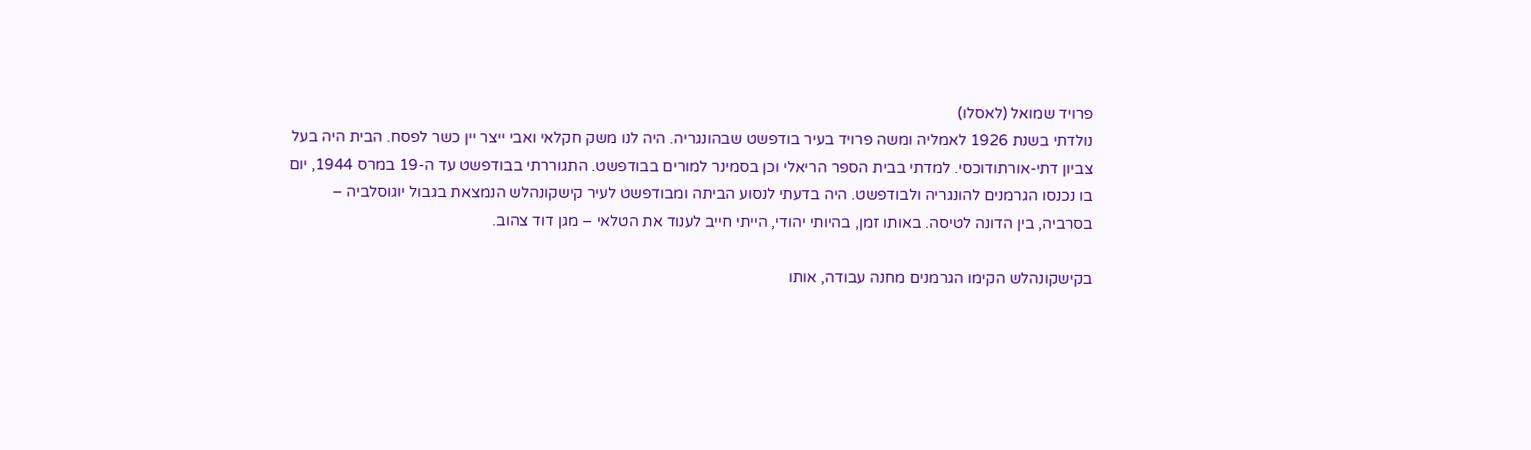פרויד שמואל (לאסלו)
נולדתי בשנת 1926 לאמליה ומשה פרויד בעיר בודפשט שבהונגריה. היה לנו משק חקלאי ואבי ייצר יין כשר לפסח. הבית היה בעל צביון דתי-אורתודוכסי. למדתי בבית הספר הריאלי וכן בסמינר למורים בבודפשט. התגוררתי בבודפשט עד ה-19 במרס 1944, יום בו נכנסו הגרמנים להונגריה ולבודפשט. היה בדעתי לנסוע הביתה ומבודפשט לעיר קישקונהלש הנמצאת בגבול יוגוסלביה – בסרביה, בין הדונה לטיסה. באותו זמן, בהיותי יהודי, הייתי חייב לענוד את הטלאי – מגן דוד צהוב.

בקישקונהלש הקימו הגרמנים מחנה עבודה, אותו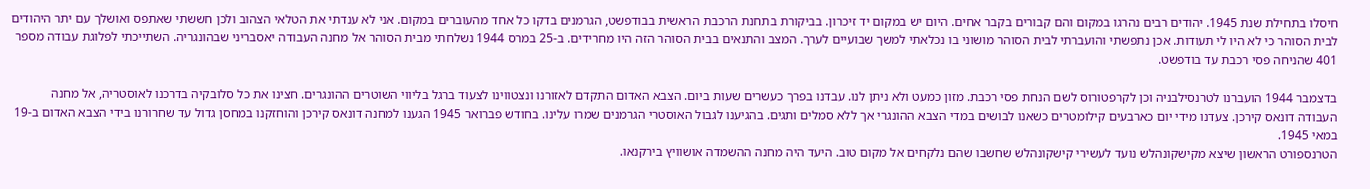חיסלו בתחילת שנת 1945. יהודים רבים נהרגו במקום והם קבורים בקבר אחים. היום יש במקום יד זיכרון. בביקורת בתחנת הרכבת הראשית בבודפשט, הגרמנים בדקו כל אחד מהעוברים במקום. אני לא ענדתי את הטלאי הצהוב ולכן חששתי שאתפס ואושלך עם יתר היהודים לבית הסוהר כי לא היו לי תעודות. אכן נתפשתי והועברתי לבית הסוהר מושוני בו נכלאתי למשך שבועיים לערך. המצב והתנאים בבית הסוהר הזה היו מחרידים. ב-25 במרס 1944 נשלחתי מבית הסוהר אל מחנה העבודה יאסבריני שבהונגריה. השתייכתי לפלוגת עבודה מספר 401 שהניחה פסי רכבת עד בודפשט.

בדצמבר 1944 הועברנו לטרנסילבניה וכן לקרפטורוס לשם הנחת פסי רכבת. מזון כמעט ולא ניתן לנו. עבדנו בפרך כעשרים שעות ביום. הצבא האדום התקדם לאזורנו ונצטווינו לצעוד ברגל בליווי השוטרים ההונגרים. חצינו את כל סלובקיה בדרכנו לאוסטריה, אל מחנה העבודה דונאס קירכן. צעדנו מידי יום כארבעים קילומטרים כשאנו לבושים במדי הצבא ההונגרי אך ללא סמלים ותגים. בהגיענו לגבול האוסטרי הגרמנים שמרו עלינו. בחודש פברואר 1945 הגענו למחנה דונאס קירכן והוחזקנו במחסן גדול עד שחרורנו בידי הצבא האדום ב-19 במאי 1945.
הטרנספורט הראשון שיצא מקישקונהלש נועד לעשירי קישקונהלש שחשבו שהם נלקחים אל מקום טוב. היעד היה מחנה ההשמדה אושוויץ בירקנאו.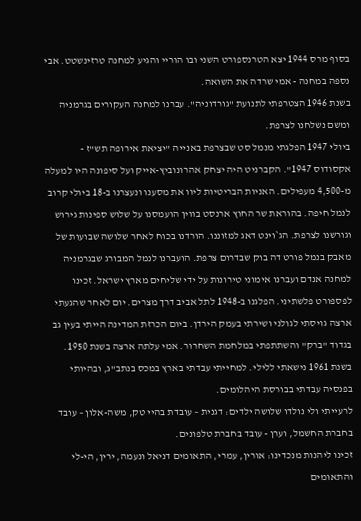בסוף מרס 1944 יצא הטרנספורט השני ובו הוריי והגיע למחנה טרזינשטט. אבי נספה במחנה - אמי שרדה את השואה.
בשנת 1946 הצטרפתי לתנועת "גורדוניה". עברנו למחנה העקורים בגרמניה ומשם נשלחנו לצרפת.
ביולי 1947 הפלגתי מנמל סט שבצרפת באנייה "יציאת אירופה תש"ז - אקסודוס 1947". הקברניט היה יצחק אהרונוביץ-אייק ועל סיפונה היו למעלה מ-4,500 מעפילים. האניות הבריטיות ליוו את מסענו ונעצרנו ב-18 ביולי קרוב לנמל חיפה. בהוראת שר החוץ ארנסט בווין הועמסנו על שלוש ספינות גירוש וגורשנו לצרפת. הג`וינט דאג למזוננו. הורדנו בכוח לאחר שלושה שבועות של מאבק בנמל פורט דה בוק שבדרום צרפת. הועברנו לנמל המבורג שבגרמניה למחנה אנדם ועברנו אימוני טירונות על ידי שליחים מארץ ישראל. זכינו לפספורט פלשתיני. הפלגנו ב-1948 לתל אביב דרך מצרים. יום לאחר שהגעתי ארצה גויסתי לגולני ושירתי בעמק הירדן. ביום הכרזת המדינה הייתי בעין גב בגדוד "ברק" והשתתפתי במלחמת השחרור. אמי עלתה ארצה בשנת 1950.
בשנת 1961 נישאתי ללילי. למחייתי עבדתי בארץ במכס בנתב"ג, ובהיותי בפנסיה עבדתי בבורסת היהלומים.
לרעייתי ולי נולדו שלושה ילדים: דגנית – עובדת בהיי טק, משה-אלון – עובד בחברת החשמל, וערן - עובד בחברת טלפונים.
זכינו ליהנות מנכדינו: אורין, עמרי, התאומים דניאל ונעמה, ירין, הי-לי והתאומים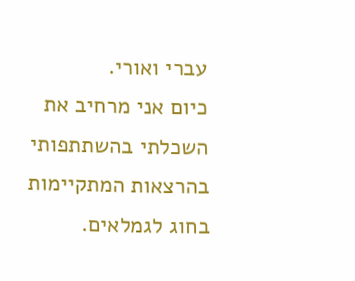עברי ואורי.
כיום אני מרחיב את השכלתי בהשתתפותי בהרצאות המתקיימות בחוג לגמלאים.